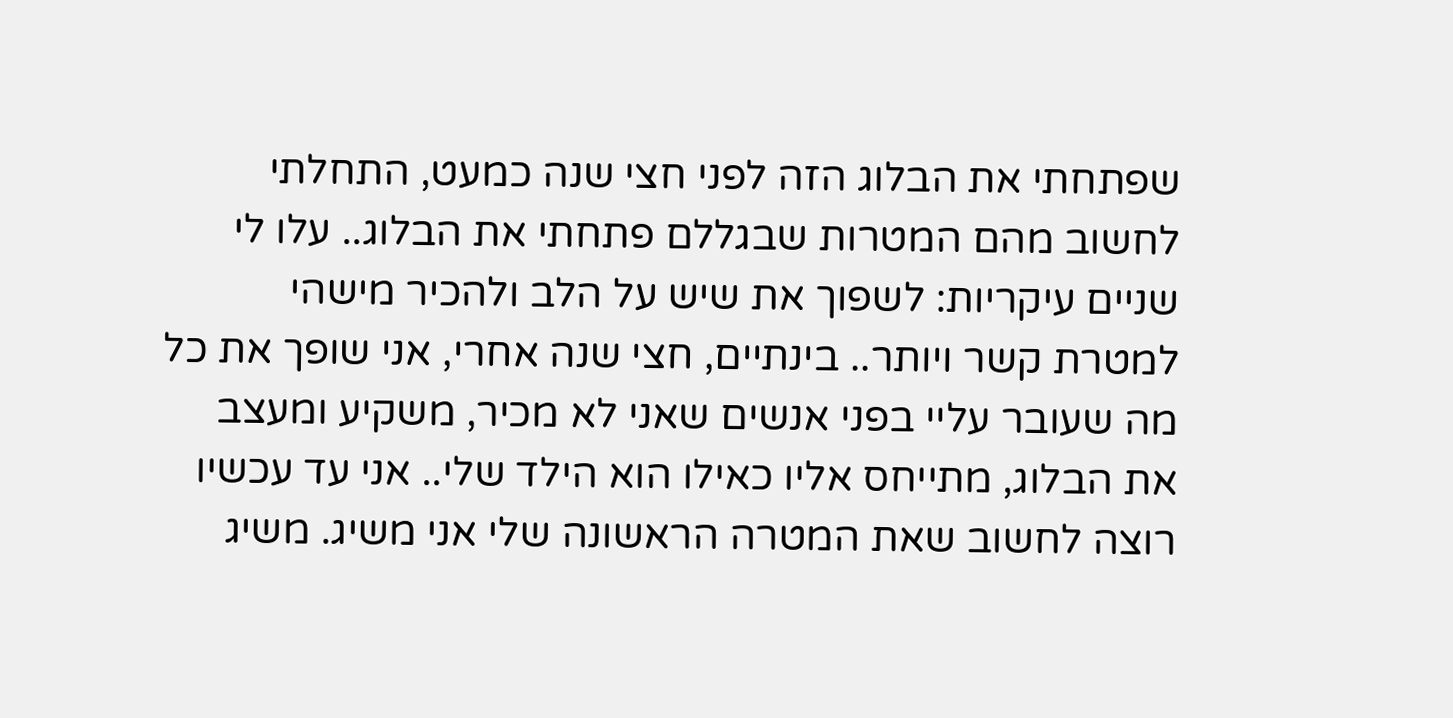שפתחתי את הבלוג הזה לפני חצי שנה כמעט, התחלתי לחשוב מהם המטרות שבגללם פתחתי את הבלוג.. עלו לי שניים עיקריות: לשפוך את שיש על הלב ולהכיר מישהי למטרת קשר ויותר.. בינתיים, חצי שנה אחרי, אני שופך את כל מה שעובר עליי בפני אנשים שאני לא מכיר, משקיע ומעצב את הבלוג, מתייחס אליו כאילו הוא הילד שלי.. אני עד עכשיו רוצה לחשוב שאת המטרה הראשונה שלי אני משיג. משיג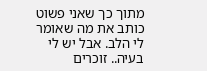מתוך כך שאני פשוט כותב את מה שאומר לי הלב. אבל יש לי בעיה.. זוכרים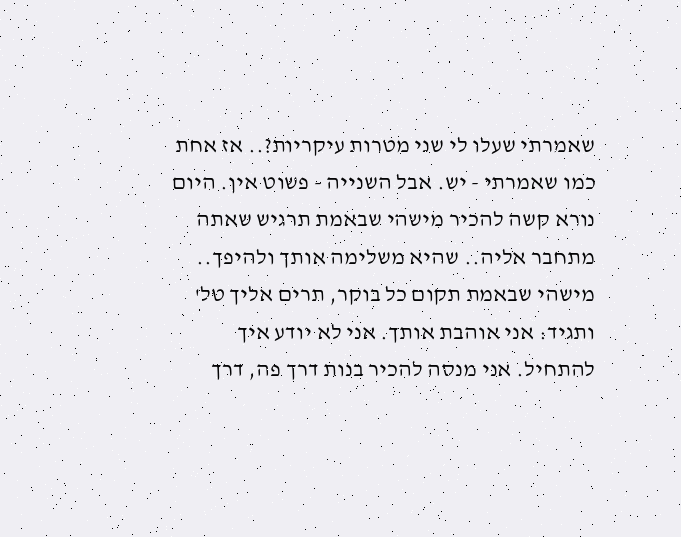שאמרתי שעלו לי שני מטרות עיקריות?.. אז אחת כמו שאמרתי - יש. אבל השנייה - פשוט אין. היום נורא קשה להכיר מישהי שבאמת תרגיש שאתה מתחבר אליה.. שהיא משלימה אותך ולהיפך.. מישהי שבאמת תקום כל בוקר, תרים אליך טל' ותגיד: אני אוהבת אותך. אני לא יודע איך להתחיל. אני מנסה להכיר בנות דרך פה, דרך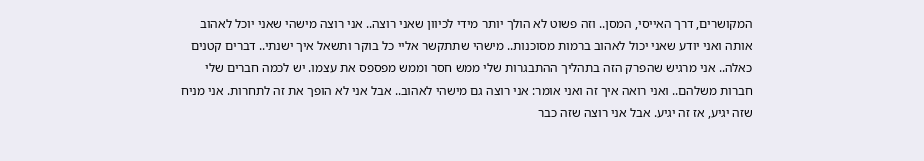המקושרים, דרך האייסי, המסן.. וזה פשוט לא הולך יותר מידי לכיוון שאני רוצה.. אני רוצה מישהי שאני יוכל לאהוב אותה ואני יודע שאני יכול לאהוב ברמות מסוכנות.. מישהי שתתקשר אליי כל בוקר ותשאל איך ישנתי.. דברים קטנים כאלה.. אני מרגיש שהפרק הזה בתהליך ההתבגרות שלי ממש חסר וממש מפספס את עצמו. יש לכמה חברים שלי חברות משלהם.. ואני רואה איך זה ואני אומר: אני רוצה גם מישהי לאהוב.. אבל אני לא הופך את זה לתחרות. אני מניח שזה יגיע, אז זה יגיע. אבל אני רוצה שזה כבר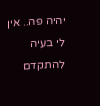יהיה פה.. אין לי בעיה להתקדם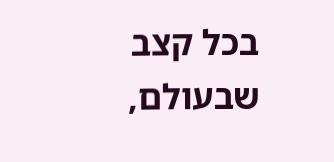בכל קצב שבעולם,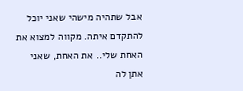אבל שתהיה מישהי שאני יוכל להתקדם איתה. מקווה למצוא את האחת שלי.. את האחת, שאני אתן לה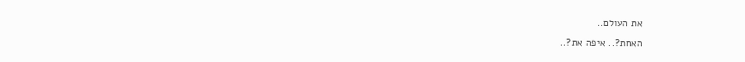את העולם..
האחת?.. איפה את?..